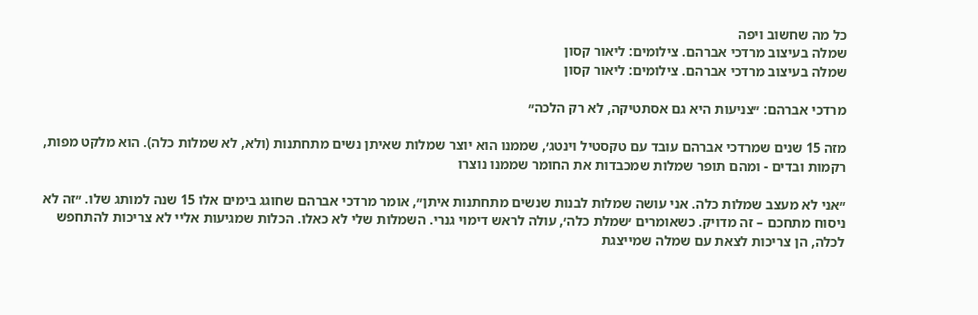כל מה שחשוב ויפה
שמלה בעיצוב מרדכי אברהם. צילומים: ליאור קסון
שמלה בעיצוב מרדכי אברהם. צילומים: ליאור קסון

מרדכי אברהם: ״צניעות היא גם אסתטיקה, לא רק הלכה״

מזה 15 שנים שמרדכי אברהם עובד עם טקסטיל וינטג׳, שממנו הוא יוצר שמלות שאיתן נשים מתחתנות (ולא, לא שמלות כלה). הוא מלקט מפות, רקמות ובדים - ומהם תופר שמלות שמכבדות את החומר שממנו נוצרו

״אני לא מעצב שמלות כלה. אני עושה שמלות לבנות שנשים מתחתנות איתן״, אומר מרדכי אברהם שחוגג בימים אלו 15 שנה למותג שלו. ״זה לא ניסוח מתחכם – זה מדויק. כשאומרים ׳שמלת כלה׳, עולה לראש דימוי גנרי. השמלות שלי לא כאלו. הכלות שמגיעות אליי לא צריכות להתחפש לכלה, הן צריכות לצאת עם שמלה שמייצגת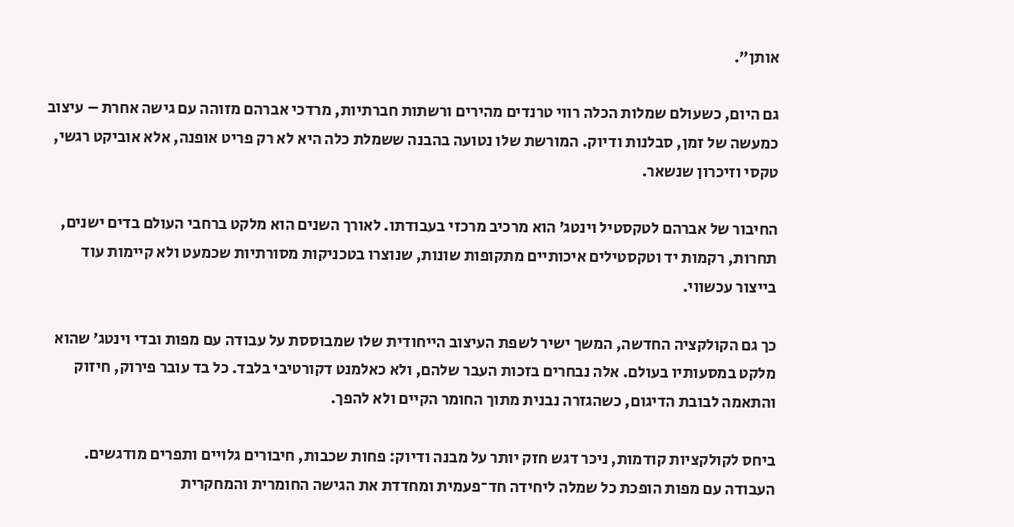אותן״.

גם היום, כשעולם שמלות הכלה רווי טרנדים מהירים ורשתות חברתיות, מרדכי אברהם מזוהה עם גישה אחרת – עיצוב כמעשה של זמן, סבלנות ודיוק. המורשת שלו נטועה בהבנה ששמלת כלה היא לא רק פריט אופנה, אלא אוביקט רגשי, טקסי וזיכרון שנשאר.

החיבור של אברהם לטקסטיל וינטג׳ הוא מרכיב מרכזי בעבודתו. לאורך השנים הוא מלקט ברחבי העולם בדים ישנים, תחרות, רקמות יד וטקסטילים איכותיים מתקופות שונות, שנוצרו בטכניקות מסורתיות שכמעט ולא קיימות עוד בייצור עכשווי.

כך גם הקולקציה החדשה, המשך ישיר לשפת העיצוב הייחודית שלו שמבוססת על עבודה עם מפות ובדי וינטג׳ שהוא מלקט במסעותיו בעולם. אלה נבחרים בזכות העבר שלהם, ולא כאלמנט דקורטיבי בלבד. כל בד עובר פירוק, חיזוק והתאמה לבובת הדיגום, כשהגזרה נבנית מתוך החומר הקיים ולא להפך.

ביחס לקולקציות קודמות, ניכר דגש חזק יותר על מבנה ודיוק: פחות שכבות, חיבורים גלויים ותפרים מודגשים. העבודה עם מפות הופכת כל שמלה ליחידה חד־פעמית ומחדדת את הגישה החומרית והמחקרית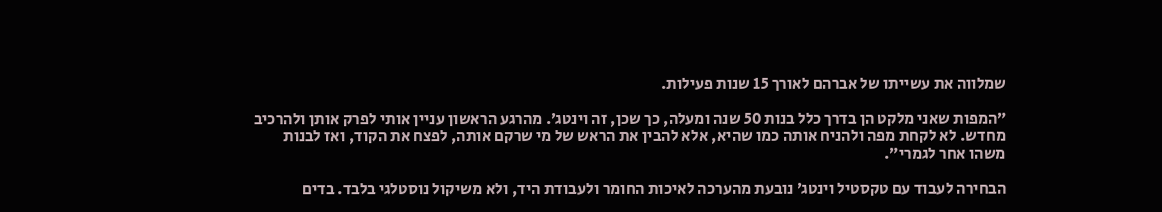שמלווה את עשייתו של אברהם לאורך 15 שנות פעילות.

״המפות שאני מלקט הן בדרך כלל בנות 50 שנה ומעלה, כך שכן, זה וינטג׳. מהרגע הראשון עניין אותי לפרק אותן ולהרכיב מחדש. לא לקחת מפה ולהניח אותה כמו שהיא, אלא להבין את הראש של מי שרקם אותה, לפצח את הקוד, ואז לבנות משהו אחר לגמרי״.

הבחירה לעבוד עם טקסטיל וינטג׳ נובעת מהערכה לאיכות החומר ולעבודת היד, ולא משיקול נוסטלגי בלבד. בדים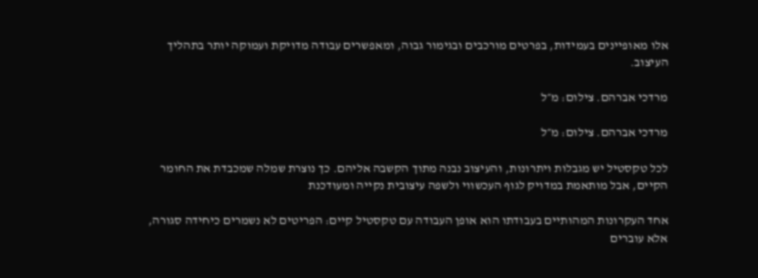אלו מאופיינים בעמידות, בפרטים מורכבים ובגימור גבוה, ומאפשרים עבודה מדויקת ועמוקה יותר בתהליך העיצוב.

מרדכי אברהם. צילום: מ״ל

מרדכי אברהם. צילום: מ״ל

לכל טקסטיל יש מגבלות ויתרונות, והעיצוב נבנה מתוך הקשבה אליהם. כך נוצרת שמלה שמכבדת את החומר הקיים, אבל מותאמת במדויק לגוף העכשווי ולשפה עיצובית נקייה ומעודכנת

אחד העקרונות המהותיים בעבודתו הוא אופן העבודה עם טקסטיל קיים: הפריטים לא נשמרים כיחידה סגורה, אלא עוברים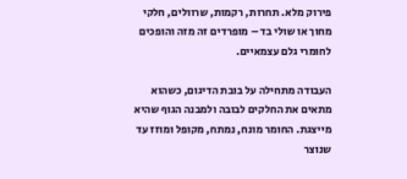פירוק מלא. תחרות, רקמות, שרוולים, חלקי מחוך או שולי בד – מופרדים זה מזה והופכים לחומרי גלם עצמאיים.

העבודה מתחילה על בובת הדיגום, כשהוא מתאים את החלקים לבובה ולמבנה הגוף שהיא מייצגת. החומר מונח, נמתח, מקופל ומוזז עד שנוצר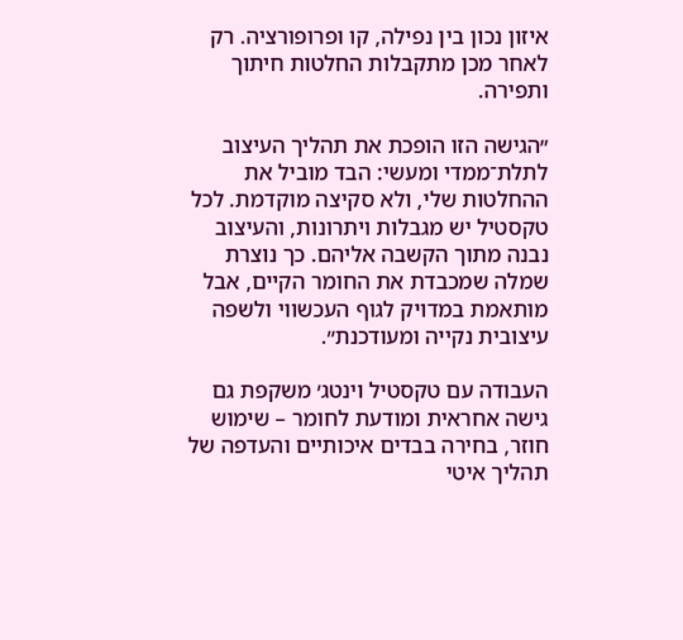איזון נכון בין נפילה, קו ופרופורציה. רק לאחר מכן מתקבלות החלטות חיתוך ותפירה.

״הגישה הזו הופכת את תהליך העיצוב לתלת־ממדי ומעשי: הבד מוביל את ההחלטות שלי, ולא סקיצה מוקדמת. לכל טקסטיל יש מגבלות ויתרונות, והעיצוב נבנה מתוך הקשבה אליהם. כך נוצרת שמלה שמכבדת את החומר הקיים, אבל מותאמת במדויק לגוף העכשווי ולשפה עיצובית נקייה ומעודכנת״.

העבודה עם טקסטיל וינטג׳ משקפת גם גישה אחראית ומודעת לחומר – שימוש חוזר, בחירה בבדים איכותיים והעדפה של תהליך איטי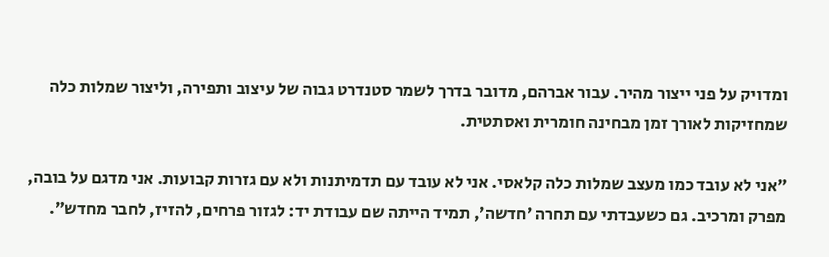ומדויק על פני ייצור מהיר. עבור אברהם, מדובר בדרך לשמר סטנדרט גבוה של עיצוב ותפירה, וליצור שמלות כלה שמחזיקות לאורך זמן מבחינה חומרית ואסתטית.

״אני לא עובד כמו מעצב שמלות כלה קלאסי. אני לא עובד עם תדמיתנות ולא עם גזרות קבועות. אני מדגם על בובה, מפרק ומרכיב. גם כשעבדתי עם תחרה ׳חדשה׳, תמיד הייתה שם עבודת יד: לגזור פרחים, להזיז, לחבר מחדש״.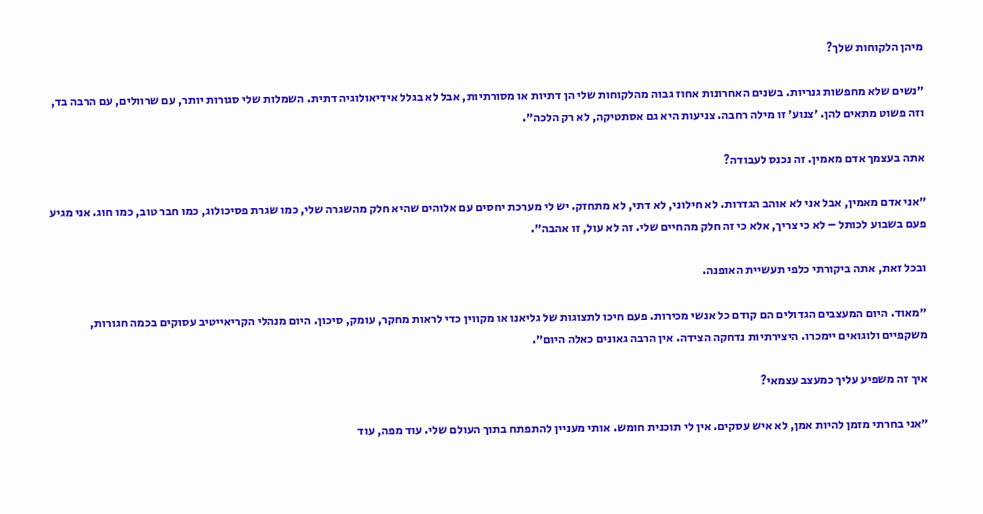מיהן הלקוחות שלך?

״נשים שלא מחפשות גנריות. בשנים האחרונות אחוז גבוה מהלקוחות שלי הן דתיות או מסורתיות, אבל לא בגלל אידיאולוגיה דתית. השמלות שלי סגורות יותר, עם שרוולים, עם הרבה בד, וזה פשוט מתאים להן. ׳צנוע׳ זו מילה רחבה. צניעות היא גם אסתטיקה, לא רק הלכה״.

אתה בעצמך אדם מאמין. זה נכנס לעבודה?

״אני אדם מאמין, אבל אני לא אוהב הגדרות. לא חילוני, לא דתי, לא מתחזק. יש לי מערכת יחסים עם אלוהים שהיא חלק מהשגרה שלי, כמו שגרת פסיכולוג, כמו חבר טוב, כמו חוג. אני מגיע פעם בשבוע לכותל – לא כי צריך, אלא כי זה חלק מהחיים שלי. זה לא עול, זו אהבה״.

ובכל זאת, אתה ביקורתי כלפי תעשיית האופנה.

״מאוד. היום המעצבים הגדולים הם קודם כל אנשי מכירות. פעם חיכו לתצוגות של גליאנו או מקווין כדי לראות מחקר, עומק, סיכון. היום מנהלי הקריאייטיב עסוקים בכמה חגורות, משקפיים ולוגואים יימכרו. היצירתיות נדחקה הצידה. אין הרבה גאונים כאלה היום״.

איך זה משפיע עליך כמעצב עצמאי?

״אני בחרתי מזמן להיות אמן, לא איש עסקים. אין לי תוכנית חומש. אותי מעניין להתפתח בתוך העולם שלי. עוד מפה, עוד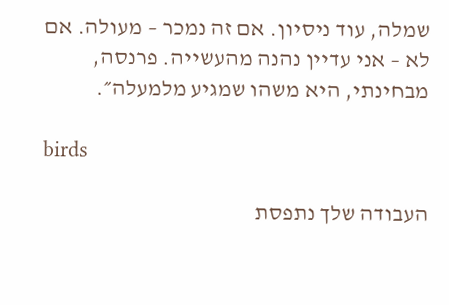שמלה, עוד ניסיון. אם זה נמכר – מעולה. אם לא – אני עדיין נהנה מהעשייה. פרנסה, מבחינתי, היא משהו שמגיע מלמעלה״.

birds

העבודה שלך נתפסת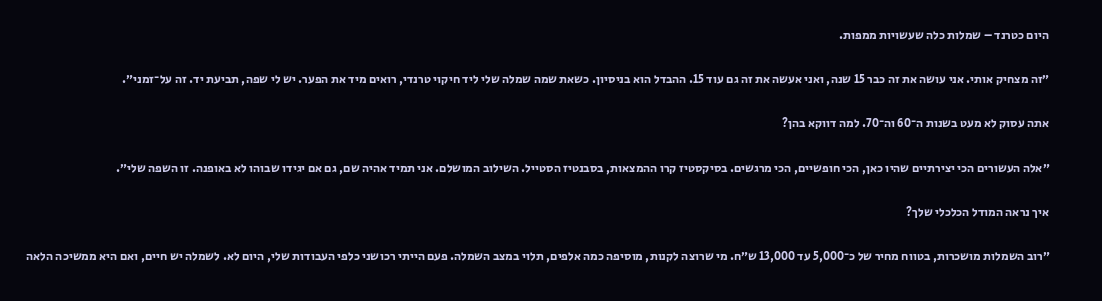היום כטרנד – שמלות כלה שעשויות ממפות.

״זה מצחיק אותי. אני עושה את זה כבר 15 שנה, ואני אעשה את זה גם עוד 15. ההבדל הוא בניסיון. כשאת שמה שמלה שלי ליד חיקוי טרנדי, רואים מיד את הפער. יש לי שפה, תביעת יד. זה על־זמני״.

אתה עסוק לא מעט בשנות ה־60 וה־70. למה דווקא בהן?

״אלה העשורים הכי יצירתיים שהיו כאן, הכי חופשיים, הכי מרגשים. בסיקסטיז קרו ההמצאות, בסבנטיז הסטייל. השילוב המושלם. אני תמיד אהיה שם, גם אם יגידו שבוהו לא באופנה. זו השפה שלי״.

איך נראה המודל הכלכלי שלך?

״רוב השמלות מושכרות, בטווח מחיר של כ־5,000 עד 13,000 ש״ח. מי שרוצה לקנות, מוסיפה כמה אלפים, תלוי במצב השמלה. פעם הייתי רכושני כלפי העבודות שלי, היום לא. לשמלה יש חיים, ואם היא ממשיכה הלאה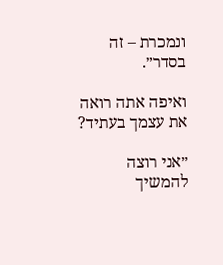ונמכרת – זה בסדר״.

ואיפה אתה רואה את עצמך בעתיד?

״אני רוצה להמשיך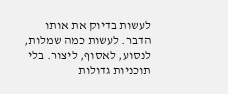לעשות בדיוק את אותו הדבר. לעשות כמה שמלות, לנסוע, לאסוף, ליצור. בלי תוכניות גדולות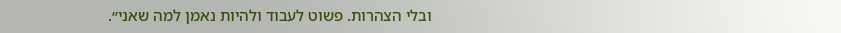ובלי הצהרות. פשוט לעבוד ולהיות נאמן למה שאני״.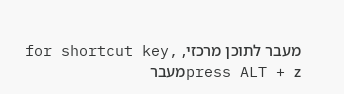מעבר לתוכן מרכזי, for shortcut key, press ALT + zמעבר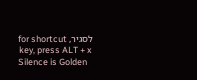לסגיר, for shortcut key, press ALT + x
Silence is Golden